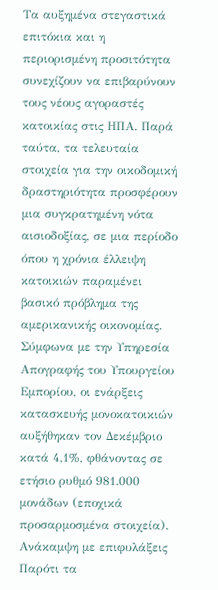Τα αυξημένα στεγαστικά επιτόκια και η περιορισμένη προσιτότητα συνεχίζουν να επιβαρύνουν τους νέους αγοραστές κατοικίας στις ΗΠΑ. Παρά ταύτα, τα τελευταία στοιχεία για την οικοδομική δραστηριότητα προσφέρουν μια συγκρατημένη νότα αισιοδοξίας, σε μια περίοδο όπου η χρόνια έλλειψη κατοικιών παραμένει βασικό πρόβλημα της αμερικανικής οικονομίας.
Σύμφωνα με την Υπηρεσία Απογραφής του Υπουργείου Εμπορίου, οι ενάρξεις κατασκευής μονοκατοικιών αυξήθηκαν τον Δεκέμβριο κατά 4,1%, φθάνοντας σε ετήσιο ρυθμό 981.000 μονάδων (εποχικά προσαρμοσμένα στοιχεία).
Ανάκαμψη με επιφυλάξεις
Παρότι τα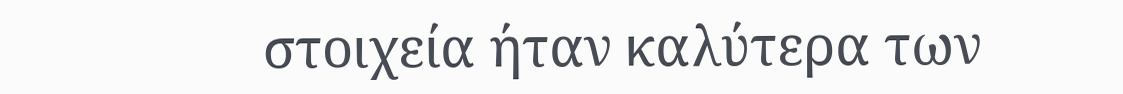στοιχεία ήταν καλύτερα των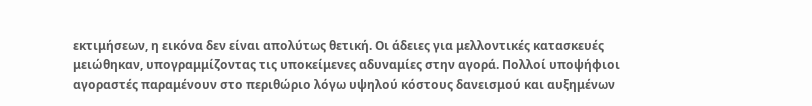εκτιμήσεων, η εικόνα δεν είναι απολύτως θετική. Οι άδειες για μελλοντικές κατασκευές μειώθηκαν, υπογραμμίζοντας τις υποκείμενες αδυναμίες στην αγορά. Πολλοί υποψήφιοι αγοραστές παραμένουν στο περιθώριο λόγω υψηλού κόστους δανεισμού και αυξημένων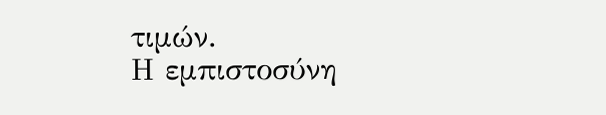τιμών.
Η εμπιστοσύνη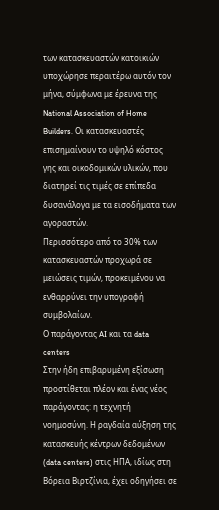των κατασκευαστών κατοικιών υποχώρησε περαιτέρω αυτόν τον μήνα, σύμφωνα με έρευνα της National Association of Home Builders. Οι κατασκευαστές επισημαίνουν το υψηλό κόστος γης και οικοδομικών υλικών, που διατηρεί τις τιμές σε επίπεδα δυσανάλογα με τα εισοδήματα των αγοραστών.
Περισσότερο από το 30% των κατασκευαστών προχωρά σε μειώσεις τιμών, προκειμένου να ενθαρρύνει την υπογραφή συμβολαίων.
Ο παράγοντας AI και τα data centers
Στην ήδη επιβαρυμένη εξίσωση προστίθεται πλέον και ένας νέος παράγοντας: η τεχνητή νοημοσύνη. Η ραγδαία αύξηση της κατασκευής κέντρων δεδομένων (data centers) στις ΗΠΑ, ιδίως στη Βόρεια Βιρτζίνια, έχει οδηγήσει σε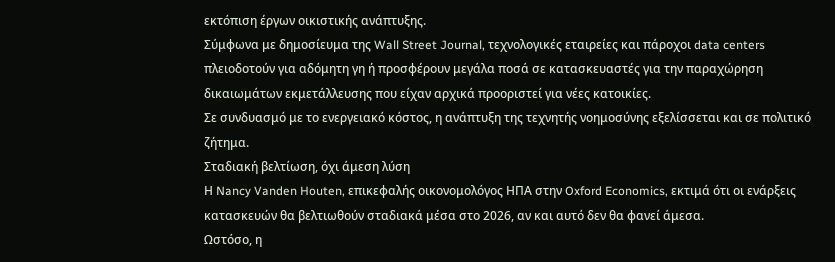εκτόπιση έργων οικιστικής ανάπτυξης.
Σύμφωνα με δημοσίευμα της Wall Street Journal, τεχνολογικές εταιρείες και πάροχοι data centers πλειοδοτούν για αδόμητη γη ή προσφέρουν μεγάλα ποσά σε κατασκευαστές για την παραχώρηση δικαιωμάτων εκμετάλλευσης που είχαν αρχικά προοριστεί για νέες κατοικίες.
Σε συνδυασμό με το ενεργειακό κόστος, η ανάπτυξη της τεχνητής νοημοσύνης εξελίσσεται και σε πολιτικό ζήτημα.
Σταδιακή βελτίωση, όχι άμεση λύση
Η Nancy Vanden Houten, επικεφαλής οικονομολόγος ΗΠΑ στην Oxford Economics, εκτιμά ότι οι ενάρξεις κατασκευών θα βελτιωθούν σταδιακά μέσα στο 2026, αν και αυτό δεν θα φανεί άμεσα.
Ωστόσο, η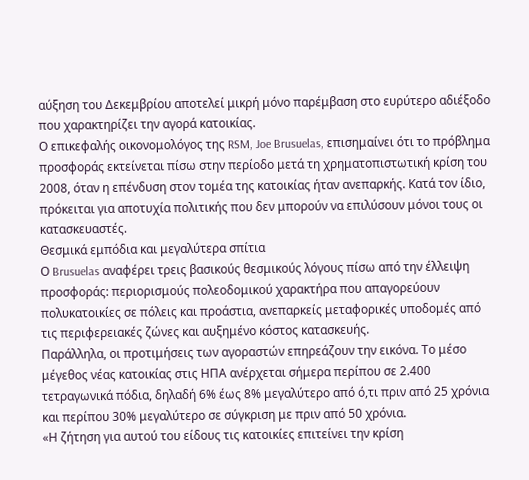αύξηση του Δεκεμβρίου αποτελεί μικρή μόνο παρέμβαση στο ευρύτερο αδιέξοδο που χαρακτηρίζει την αγορά κατοικίας.
Ο επικεφαλής οικονομολόγος της RSM, Joe Brusuelas, επισημαίνει ότι το πρόβλημα προσφοράς εκτείνεται πίσω στην περίοδο μετά τη χρηματοπιστωτική κρίση του 2008, όταν η επένδυση στον τομέα της κατοικίας ήταν ανεπαρκής. Κατά τον ίδιο, πρόκειται για αποτυχία πολιτικής που δεν μπορούν να επιλύσουν μόνοι τους οι κατασκευαστές.
Θεσμικά εμπόδια και μεγαλύτερα σπίτια
Ο Brusuelas αναφέρει τρεις βασικούς θεσμικούς λόγους πίσω από την έλλειψη προσφοράς: περιορισμούς πολεοδομικού χαρακτήρα που απαγορεύουν πολυκατοικίες σε πόλεις και προάστια, ανεπαρκείς μεταφορικές υποδομές από τις περιφερειακές ζώνες και αυξημένο κόστος κατασκευής.
Παράλληλα, οι προτιμήσεις των αγοραστών επηρεάζουν την εικόνα. Το μέσο μέγεθος νέας κατοικίας στις ΗΠΑ ανέρχεται σήμερα περίπου σε 2.400 τετραγωνικά πόδια, δηλαδή 6% έως 8% μεγαλύτερο από ό,τι πριν από 25 χρόνια και περίπου 30% μεγαλύτερο σε σύγκριση με πριν από 50 χρόνια.
«Η ζήτηση για αυτού του είδους τις κατοικίες επιτείνει την κρίση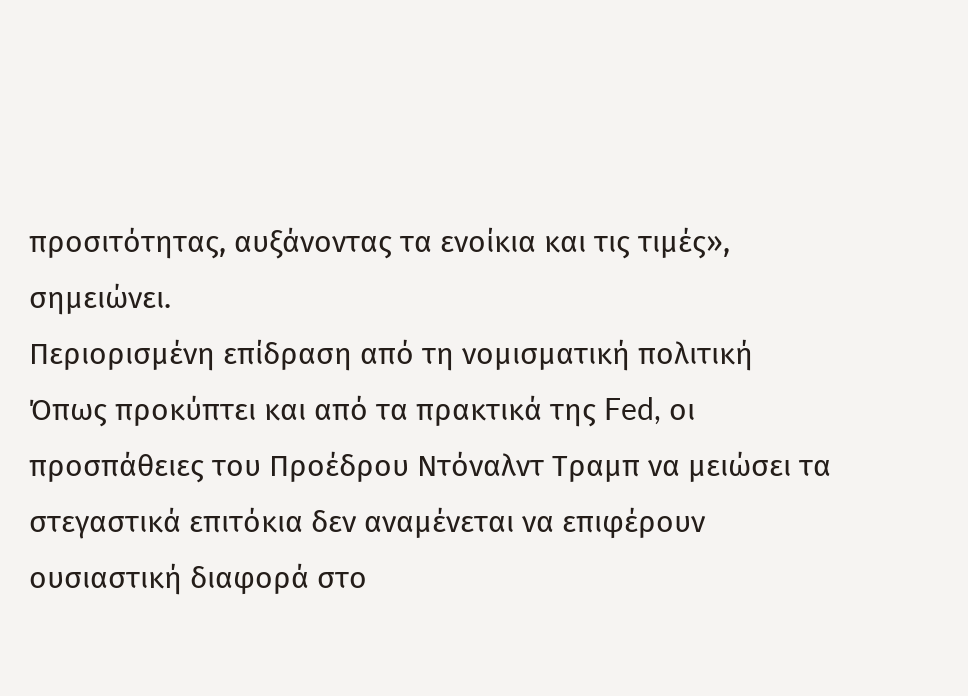προσιτότητας, αυξάνοντας τα ενοίκια και τις τιμές», σημειώνει.
Περιορισμένη επίδραση από τη νομισματική πολιτική
Όπως προκύπτει και από τα πρακτικά της Fed, οι προσπάθειες του Προέδρου Ντόναλντ Τραμπ να μειώσει τα στεγαστικά επιτόκια δεν αναμένεται να επιφέρουν ουσιαστική διαφορά στο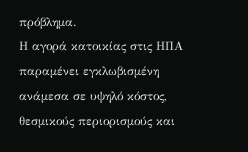πρόβλημα.
Η αγορά κατοικίας στις ΗΠΑ παραμένει εγκλωβισμένη ανάμεσα σε υψηλό κόστος, θεσμικούς περιορισμούς και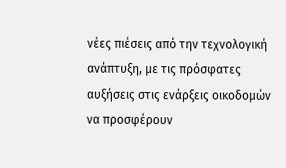νέες πιέσεις από την τεχνολογική ανάπτυξη, με τις πρόσφατες αυξήσεις στις ενάρξεις οικοδομών να προσφέρουν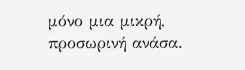μόνο μια μικρή, προσωρινή ανάσα.